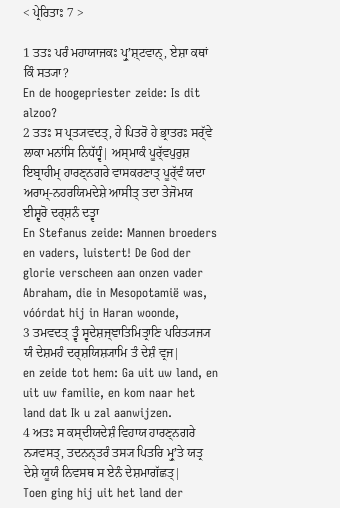< ਪ੍ਰੇਰਿਤਾਃ 7 >

1 ਤਤਃ ਪਰੰ ਮਹਾਯਾਜਕਃ ਪ੍ਰੁʼਸ਼੍ਟਵਾਨ੍, ਏਸ਼ਾ ਕਥਾਂ ਕਿੰ ਸਤ੍ਯਾ?
En de hoogepriester zeide: Is dit alzoo?
2 ਤਤਃ ਸ ਪ੍ਰਤ੍ਯਵਦਤ੍, ਹੇ ਪਿਤਰੋ ਹੇ ਭ੍ਰਾਤਰਃ ਸਰ੍ੱਵੇ ਲਾਕਾ ਮਨਾਂਸਿ ਨਿਧੱਧ੍ਵੰ| ਅਸ੍ਮਾਕੰ ਪੂਰ੍ੱਵਪੁਰੁਸ਼ ਇਬ੍ਰਾਹੀਮ੍ ਹਾਰਣ੍ਨਗਰੇ ਵਾਸਕਰਣਾਤ੍ ਪੂਰ੍ੱਵੰ ਯਦਾ ਅਰਾਮ੍-ਨਹਰਯਿਮਦੇਸ਼ੇ ਆਸੀਤ੍ ਤਦਾ ਤੇਜੋਮਯ ਈਸ਼੍ਵਰੋ ਦਰ੍ਸ਼ਨੰ ਦਤ੍ਵਾ
En Stefanus zeide: Mannen broeders en vaders, luistert! De God der glorie verscheen aan onzen vader Abraham, die in Mesopotamië was, vóórdat hij in Haran woonde,
3 ਤਮਵਦਤ੍ ਤ੍ਵੰ ਸ੍ਵਦੇਸ਼ਜ੍ਞਾਤਿਮਿਤ੍ਰਾਣਿ ਪਰਿਤ੍ਯਜ੍ਯ ਯੰ ਦੇਸ਼ਮਹੰ ਦਰ੍ਸ਼ਯਿਸ਼੍ਯਾਮਿ ਤੰ ਦੇਸ਼ੰ ਵ੍ਰਜ|
en zeide tot hem: Ga uit uw land, en uit uw familie, en kom naar het land dat Ik u zal aanwijzen.
4 ਅਤਃ ਸ ਕਸ੍ਦੀਯਦੇਸ਼ੰ ਵਿਹਾਯ ਹਾਰਣ੍ਨਗਰੇ ਨ੍ਯਵਸਤ੍, ਤਦਨਨ੍ਤਰੰ ਤਸ੍ਯ ਪਿਤਰਿ ਮ੍ਰੁʼਤੇ ਯਤ੍ਰ ਦੇਸ਼ੇ ਯੂਯੰ ਨਿਵਸਥ ਸ ਏਨੰ ਦੇਸ਼ਮਾਗੱਛਤ੍|
Toen ging hij uit het land der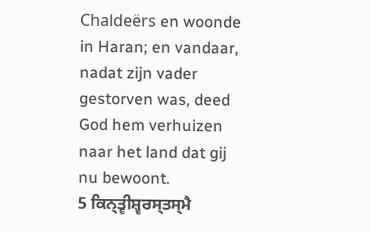Chaldeërs en woonde in Haran; en vandaar, nadat zijn vader gestorven was, deed God hem verhuizen naar het land dat gij nu bewoont.
5 ਕਿਨ੍ਤ੍ਵੀਸ਼੍ਵਰਸ੍ਤਸ੍ਮੈ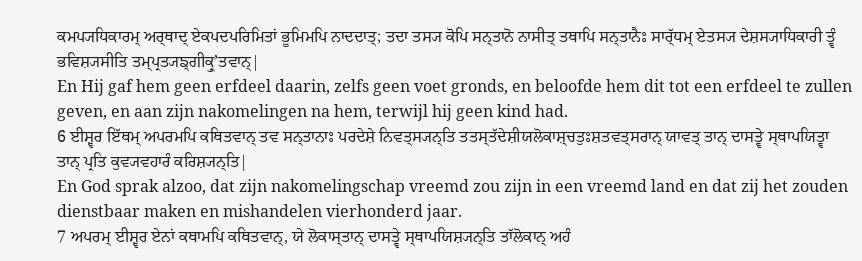ਕਮਪ੍ਯਧਿਕਾਰਮ੍ ਅਰ੍ਥਾਦ੍ ਏਕਪਦਪਰਿਮਿਤਾਂ ਭੂਮਿਮਪਿ ਨਾਦਦਾਤ੍; ਤਦਾ ਤਸ੍ਯ ਕੋਪਿ ਸਨ੍ਤਾਨੋ ਨਾਸੀਤ੍ ਤਥਾਪਿ ਸਨ੍ਤਾਨੈਃ ਸਾਰ੍ੱਧਮ੍ ਏਤਸ੍ਯ ਦੇਸ਼ਸ੍ਯਾਧਿਕਾਰੀ ਤ੍ਵੰ ਭਵਿਸ਼੍ਯਸੀਤਿ ਤਮ੍ਪ੍ਰਤ੍ਯਙ੍ਗੀਕ੍ਰੁʼਤਵਾਨ੍|
En Hij gaf hem geen erfdeel daarin, zelfs geen voet gronds, en beloofde hem dit tot een erfdeel te zullen geven, en aan zijn nakomelingen na hem, terwijl hij geen kind had.
6 ਈਸ਼੍ਵਰ ਇੱਥਮ੍ ਅਪਰਮਪਿ ਕਥਿਤਵਾਨ੍ ਤਵ ਸਨ੍ਤਾਨਾਃ ਪਰਦੇਸ਼ੇ ਨਿਵਤ੍ਸ੍ਯਨ੍ਤਿ ਤਤਸ੍ਤੱਦੇਸ਼ੀਯਲੋਕਾਸ਼੍ਚਤੁਃਸ਼ਤਵਤ੍ਸਰਾਨ੍ ਯਾਵਤ੍ ਤਾਨ੍ ਦਾਸਤ੍ਵੇ ਸ੍ਥਾਪਯਿਤ੍ਵਾ ਤਾਨ੍ ਪ੍ਰਤਿ ਕੁਵ੍ਯਵਹਾਰੰ ਕਰਿਸ਼੍ਯਨ੍ਤਿ|
En God sprak alzoo, dat zijn nakomelingschap vreemd zou zijn in een vreemd land en dat zij het zouden dienstbaar maken en mishandelen vierhonderd jaar.
7 ਅਪਰਮ੍ ਈਸ਼੍ਵਰ ਏਨਾਂ ਕਥਾਮਪਿ ਕਥਿਤਵਾਨ੍, ਯੇ ਲੋਕਾਸ੍ਤਾਨ੍ ਦਾਸਤ੍ਵੇ ਸ੍ਥਾਪਯਿਸ਼੍ਯਨ੍ਤਿ ਤਾੱਲੋਕਾਨ੍ ਅਹੰ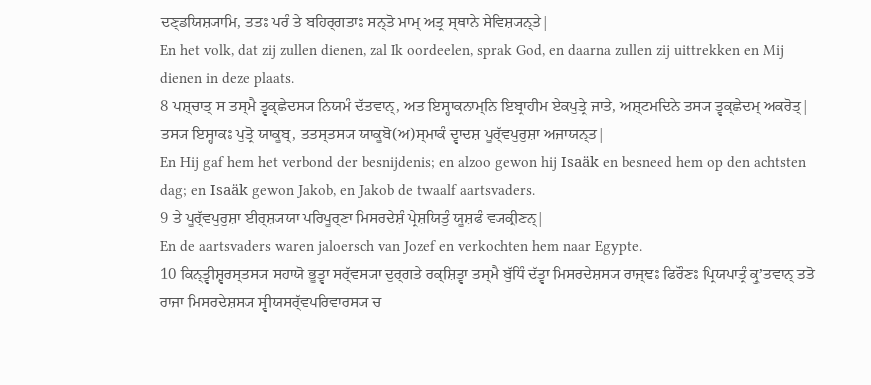ਦਣ੍ਡਯਿਸ਼੍ਯਾਮਿ, ਤਤਃ ਪਰੰ ਤੇ ਬਹਿਰ੍ਗਤਾਃ ਸਨ੍ਤੋ ਮਾਮ੍ ਅਤ੍ਰ ਸ੍ਥਾਨੇ ਸੇਵਿਸ਼੍ਯਨ੍ਤੇ|
En het volk, dat zij zullen dienen, zal Ik oordeelen, sprak God, en daarna zullen zij uittrekken en Mij dienen in deze plaats.
8 ਪਸ਼੍ਚਾਤ੍ ਸ ਤਸ੍ਮੈ ਤ੍ਵਕ੍ਛੇਦਸ੍ਯ ਨਿਯਮੰ ਦੱਤਵਾਨ੍, ਅਤ ਇਸ੍ਹਾਕਨਾਮ੍ਨਿ ਇਬ੍ਰਾਹੀਮ ਏਕਪੁਤ੍ਰੇ ਜਾਤੇ, ਅਸ਼੍ਟਮਦਿਨੇ ਤਸ੍ਯ ਤ੍ਵਕ੍ਛੇਦਮ੍ ਅਕਰੋਤ੍| ਤਸ੍ਯ ਇਸ੍ਹਾਕਃ ਪੁਤ੍ਰੋ ਯਾਕੂਬ੍, ਤਤਸ੍ਤਸ੍ਯ ਯਾਕੂਬੋ(ਅ)ਸ੍ਮਾਕੰ ਦ੍ਵਾਦਸ਼ ਪੂਰ੍ੱਵਪੁਰੁਸ਼ਾ ਅਜਾਯਨ੍ਤ|
En Hij gaf hem het verbond der besnijdenis; en alzoo gewon hij Isaäk en besneed hem op den achtsten dag; en Isaäk gewon Jakob, en Jakob de twaalf aartsvaders.
9 ਤੇ ਪੂਰ੍ੱਵਪੁਰੁਸ਼ਾ ਈਰ੍ਸ਼੍ਯਯਾ ਪਰਿਪੂਰ੍ਣਾ ਮਿਸਰਦੇਸ਼ੰ ਪ੍ਰੇਸ਼ਯਿਤੁੰ ਯੂਸ਼ਫੰ ਵ੍ਯਕ੍ਰੀਣਨ੍|
En de aartsvaders waren jaloersch van Jozef en verkochten hem naar Egypte.
10 ਕਿਨ੍ਤ੍ਵੀਸ਼੍ਵਰਸ੍ਤਸ੍ਯ ਸਹਾਯੋ ਭੂਤ੍ਵਾ ਸਰ੍ੱਵਸ੍ਯਾ ਦੁਰ੍ਗਤੇ ਰਕ੍ਸ਼ਿਤ੍ਵਾ ਤਸ੍ਮੈ ਬੁੱਧਿੰ ਦੱਤ੍ਵਾ ਮਿਸਰਦੇਸ਼ਸ੍ਯ ਰਾਜ੍ਞਃ ਫਿਰੌਣਃ ਪ੍ਰਿਯਪਾਤ੍ਰੰ ਕ੍ਰੁʼਤਵਾਨ੍ ਤਤੋ ਰਾਜਾ ਮਿਸਰਦੇਸ਼ਸ੍ਯ ਸ੍ਵੀਯਸਰ੍ੱਵਪਰਿਵਾਰਸ੍ਯ ਚ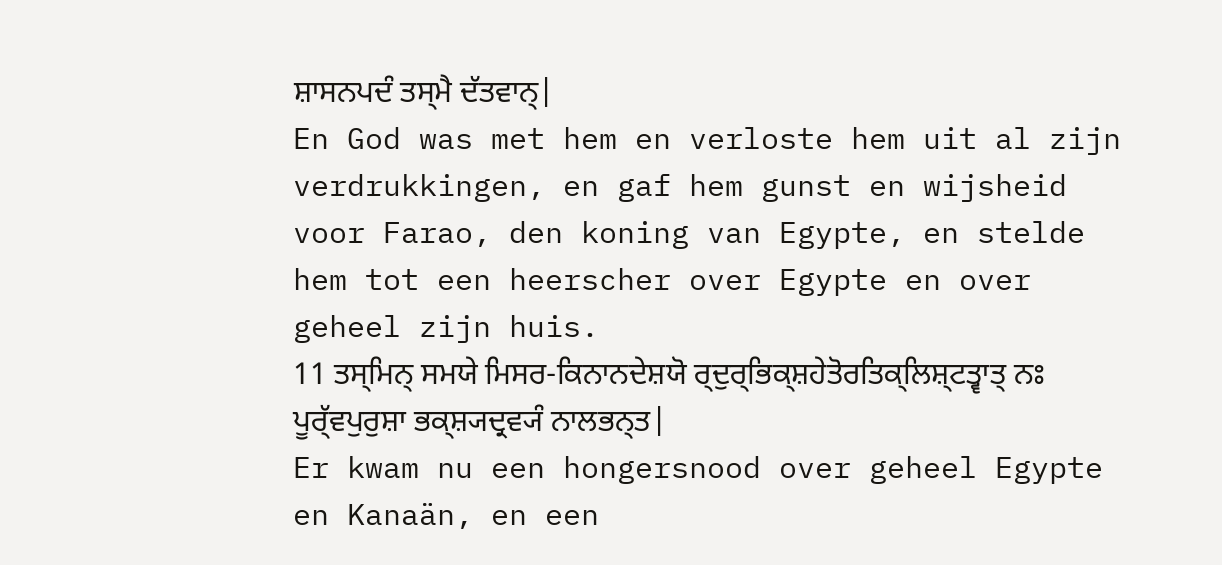ਸ਼ਾਸਨਪਦੰ ਤਸ੍ਮੈ ਦੱਤਵਾਨ੍|
En God was met hem en verloste hem uit al zijn verdrukkingen, en gaf hem gunst en wijsheid voor Farao, den koning van Egypte, en stelde hem tot een heerscher over Egypte en over geheel zijn huis.
11 ਤਸ੍ਮਿਨ੍ ਸਮਯੇ ਮਿਸਰ-ਕਿਨਾਨਦੇਸ਼ਯੋ ਰ੍ਦੁਰ੍ਭਿਕ੍ਸ਼ਹੇਤੋਰਤਿਕ੍ਲਿਸ਼੍ਟਤ੍ਵਾਤ੍ ਨਃ ਪੂਰ੍ੱਵਪੁਰੁਸ਼ਾ ਭਕ੍ਸ਼੍ਯਦ੍ਰਵ੍ਯੰ ਨਾਲਭਨ੍ਤ|
Er kwam nu een hongersnood over geheel Egypte en Kanaän, en een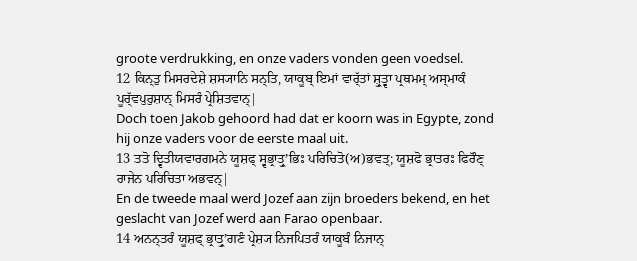groote verdrukking, en onze vaders vonden geen voedsel.
12 ਕਿਨ੍ਤੁ ਮਿਸਰਦੇਸ਼ੇ ਸ਼ਸ੍ਯਾਨਿ ਸਨ੍ਤਿ, ਯਾਕੂਬ੍ ਇਮਾਂ ਵਾਰ੍ੱਤਾਂ ਸ਼੍ਰੁਤ੍ਵਾ ਪ੍ਰਥਮਮ੍ ਅਸ੍ਮਾਕੰ ਪੂਰ੍ੱਵਪੁਰੁਸ਼ਾਨ੍ ਮਿਸਰੰ ਪ੍ਰੇਸ਼ਿਤਵਾਨ੍|
Doch toen Jakob gehoord had dat er koorn was in Egypte, zond hij onze vaders voor de eerste maal uit.
13 ਤਤੋ ਦ੍ਵਿਤੀਯਵਾਰਗਮਨੇ ਯੂਸ਼ਫ੍ ਸ੍ਵਭ੍ਰਾਤ੍ਰੁʼਭਿਃ ਪਰਿਚਿਤੋ(ਅ)ਭਵਤ੍; ਯੂਸ਼ਫੋ ਭ੍ਰਾਤਰਃ ਫਿਰੌਣ੍ ਰਾਜੇਨ ਪਰਿਚਿਤਾ ਅਭਵਨ੍|
En de tweede maal werd Jozef aan zijn broeders bekend, en het geslacht van Jozef werd aan Farao openbaar.
14 ਅਨਨ੍ਤਰੰ ਯੂਸ਼ਫ੍ ਭ੍ਰਾਤ੍ਰੁʼਗਣੰ ਪ੍ਰੇਸ਼੍ਯ ਨਿਜਪਿਤਰੰ ਯਾਕੂਬੰ ਨਿਜਾਨ੍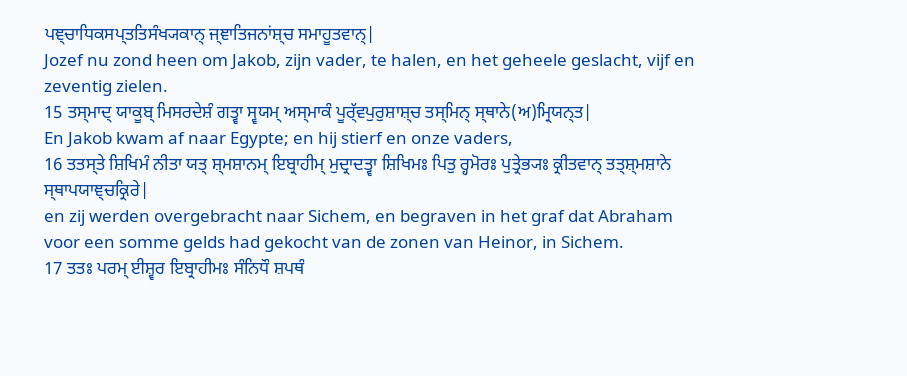ਪਞ੍ਚਾਧਿਕਸਪ੍ਤਤਿਸੰਖ੍ਯਕਾਨ੍ ਜ੍ਞਾਤਿਜਨਾਂਸ਼੍ਚ ਸਮਾਹੂਤਵਾਨ੍|
Jozef nu zond heen om Jakob, zijn vader, te halen, en het geheele geslacht, vijf en zeventig zielen.
15 ਤਸ੍ਮਾਦ੍ ਯਾਕੂਬ੍ ਮਿਸਰਦੇਸ਼ੰ ਗਤ੍ਵਾ ਸ੍ਵਯਮ੍ ਅਸ੍ਮਾਕੰ ਪੂਰ੍ੱਵਪੁਰੁਸ਼ਾਸ਼੍ਚ ਤਸ੍ਮਿਨ੍ ਸ੍ਥਾਨੇ(ਅ)ਮ੍ਰਿਯਨ੍ਤ|
En Jakob kwam af naar Egypte; en hij stierf en onze vaders,
16 ਤਤਸ੍ਤੇ ਸ਼ਿਖਿਮੰ ਨੀਤਾ ਯਤ੍ ਸ਼੍ਮਸ਼ਾਨਮ੍ ਇਬ੍ਰਾਹੀਮ੍ ਮੁਦ੍ਰਾਦਤ੍ਵਾ ਸ਼ਿਖਿਮਃ ਪਿਤੁ ਰ੍ਹਮੋਰਃ ਪੁਤ੍ਰੇਭ੍ਯਃ ਕ੍ਰੀਤਵਾਨ੍ ਤਤ੍ਸ਼੍ਮਸ਼ਾਨੇ ਸ੍ਥਾਪਯਾਞ੍ਚਕ੍ਰਿਰੇ|
en zij werden overgebracht naar Sichem, en begraven in het graf dat Abraham voor een somme gelds had gekocht van de zonen van Heinor, in Sichem.
17 ਤਤਃ ਪਰਮ੍ ਈਸ਼੍ਵਰ ਇਬ੍ਰਾਹੀਮਃ ਸੰਨਿਧੌ ਸ਼ਪਥੰ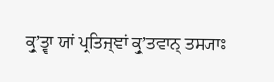ਕ੍ਰੁʼਤ੍ਵਾ ਯਾਂ ਪ੍ਰਤਿਜ੍ਞਾਂ ਕ੍ਰੁʼਤਵਾਨ੍ ਤਸ੍ਯਾਃ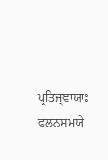ਪ੍ਰਤਿਜ੍ਞਾਯਾਃ ਫਲਨਸਮਯੇ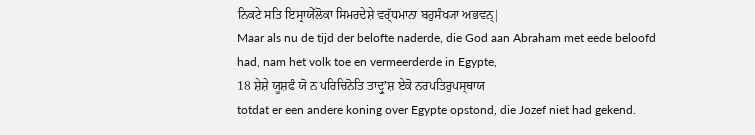ਨਿਕਟੇ ਸਤਿ ਇਸ੍ਰਾਯੇੱਲੋਕਾ ਸਿਮਰਦੇਸ਼ੇ ਵਰ੍ੱਧਮਾਨਾ ਬਹੁਸੰਖ੍ਯਾ ਅਭਵਨ੍|
Maar als nu de tijd der belofte naderde, die God aan Abraham met eede beloofd had, nam het volk toe en vermeerderde in Egypte,
18 ਸ਼ੇਸ਼ੇ ਯੂਸ਼ਫੰ ਯੋ ਨ ਪਰਿਚਿਨੋਤਿ ਤਾਦ੍ਰੁʼਸ਼ ਏਕੋ ਨਰਪਤਿਰੁਪਸ੍ਥਾਯ
totdat er een andere koning over Egypte opstond, die Jozef niet had gekend.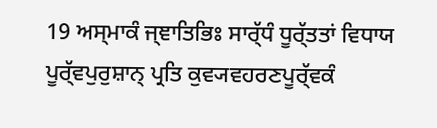19 ਅਸ੍ਮਾਕੰ ਜ੍ਞਾਤਿਭਿਃ ਸਾਰ੍ੱਧੰ ਧੂਰ੍ੱਤਤਾਂ ਵਿਧਾਯ ਪੂਰ੍ੱਵਪੁਰੁਸ਼ਾਨ੍ ਪ੍ਰਤਿ ਕੁਵ੍ਯਵਹਰਣਪੂਰ੍ੱਵਕੰ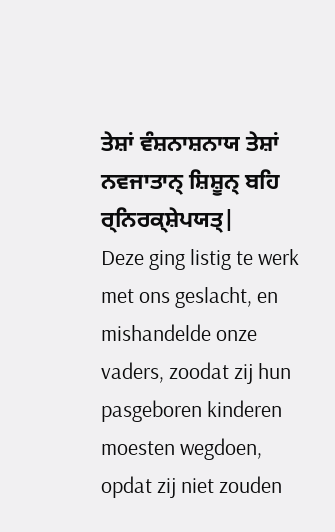ਤੇਸ਼ਾਂ ਵੰਸ਼ਨਾਸ਼ਨਾਯ ਤੇਸ਼ਾਂ ਨਵਜਾਤਾਨ੍ ਸ਼ਿਸ਼ੂਨ੍ ਬਹਿ ਰ੍ਨਿਰਕ੍ਸ਼ੇਪਯਤ੍|
Deze ging listig te werk met ons geslacht, en mishandelde onze vaders, zoodat zij hun pasgeboren kinderen moesten wegdoen, opdat zij niet zouden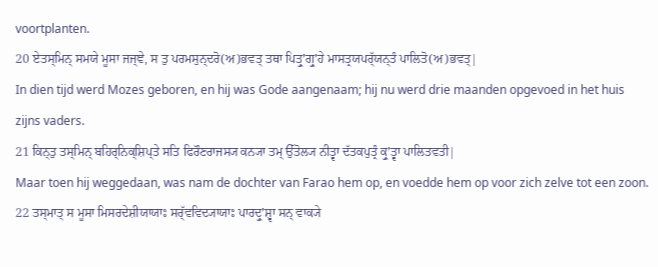voortplanten.
20 ਏਤਸ੍ਮਿਨ੍ ਸਮਯੇ ਮੂਸਾ ਜਜ੍ਞੇ, ਸ ਤੁ ਪਰਮਸੁਨ੍ਦਰੋ(ਅ)ਭਵਤ੍ ਤਥਾ ਪਿਤ੍ਰੁʼਗ੍ਰੁʼਹੇ ਮਾਸਤ੍ਰਯਪਰ੍ੱਯਨ੍ਤੰ ਪਾਲਿਤੋ(ਅ)ਭਵਤ੍|
In dien tijd werd Mozes geboren, en hij was Gode aangenaam; hij nu werd drie maanden opgevoed in het huis zijns vaders.
21 ਕਿਨ੍ਤੁ ਤਸ੍ਮਿਨ੍ ਬਹਿਰ੍ਨਿਕ੍ਸ਼ਿਪ੍ਤੇ ਸਤਿ ਫਿਰੌਣਰਾਜਸ੍ਯ ਕਨ੍ਯਾ ਤਮ੍ ਉੱਤੋਲ੍ਯ ਨੀਤ੍ਵਾ ਦੱਤਕਪੁਤ੍ਰੰ ਕ੍ਰੁʼਤ੍ਵਾ ਪਾਲਿਤਵਤੀ|
Maar toen hij weggedaan, was nam de dochter van Farao hem op, en voedde hem op voor zich zelve tot een zoon.
22 ਤਸ੍ਮਾਤ੍ ਸ ਮੂਸਾ ਮਿਸਰਦੇਸ਼ੀਯਾਯਾਃ ਸਰ੍ੱਵਵਿਦ੍ਯਾਯਾਃ ਪਾਰਦ੍ਰੁʼਸ਼੍ਵਾ ਸਨ੍ ਵਾਕ੍ਯੇ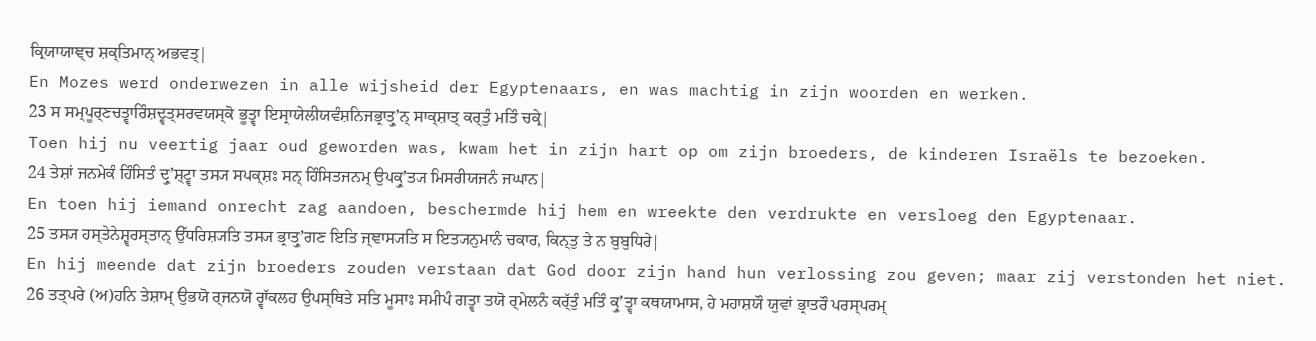ਕ੍ਰਿਯਾਯਾਞ੍ਚ ਸ਼ਕ੍ਤਿਮਾਨ੍ ਅਭਵਤ੍|
En Mozes werd onderwezen in alle wijsheid der Egyptenaars, en was machtig in zijn woorden en werken.
23 ਸ ਸਮ੍ਪੂਰ੍ਣਚਤ੍ਵਾਰਿੰਸ਼ਦ੍ਵਤ੍ਸਰਵਯਸ੍ਕੋ ਭੂਤ੍ਵਾ ਇਸ੍ਰਾਯੇਲੀਯਵੰਸ਼ਨਿਜਭ੍ਰਾਤ੍ਰੁʼਨ੍ ਸਾਕ੍ਸ਼ਾਤ੍ ਕਰ੍ਤੁੰ ਮਤਿੰ ਚਕ੍ਰੇ|
Toen hij nu veertig jaar oud geworden was, kwam het in zijn hart op om zijn broeders, de kinderen Israëls te bezoeken.
24 ਤੇਸ਼ਾਂ ਜਨਮੇਕੰ ਹਿੰਸਿਤੰ ਦ੍ਰੁʼਸ਼੍ਟ੍ਵਾ ਤਸ੍ਯ ਸਪਕ੍ਸ਼ਃ ਸਨ੍ ਹਿੰਸਿਤਜਨਮ੍ ਉਪਕ੍ਰੁʼਤ੍ਯ ਮਿਸਰੀਯਜਨੰ ਜਘਾਨ|
En toen hij iemand onrecht zag aandoen, beschermde hij hem en wreekte den verdrukte en versloeg den Egyptenaar.
25 ਤਸ੍ਯ ਹਸ੍ਤੇਨੇਸ਼੍ਵਰਸ੍ਤਾਨ੍ ਉੱਧਰਿਸ਼੍ਯਤਿ ਤਸ੍ਯ ਭ੍ਰਾਤ੍ਰੁʼਗਣ ਇਤਿ ਜ੍ਞਾਸ੍ਯਤਿ ਸ ਇਤ੍ਯਨੁਮਾਨੰ ਚਕਾਰ, ਕਿਨ੍ਤੁ ਤੇ ਨ ਬੁਬੁਧਿਰੇ|
En hij meende dat zijn broeders zouden verstaan dat God door zijn hand hun verlossing zou geven; maar zij verstonden het niet.
26 ਤਤ੍ਪਰੇ (ਅ)ਹਨਿ ਤੇਸ਼ਾਮ੍ ਉਭਯੋ ਰ੍ਜਨਯੋ ਰ੍ਵਾੱਕਲਹ ਉਪਸ੍ਥਿਤੇ ਸਤਿ ਮੂਸਾਃ ਸਮੀਪੰ ਗਤ੍ਵਾ ਤਯੋ ਰ੍ਮੇਲਨੰ ਕਰ੍ੱਤੁੰ ਮਤਿੰ ਕ੍ਰੁʼਤ੍ਵਾ ਕਥਯਾਮਾਸ, ਹੇ ਮਹਾਸ਼ਯੌ ਯੁਵਾਂ ਭ੍ਰਾਤਰੌ ਪਰਸ੍ਪਰਮ੍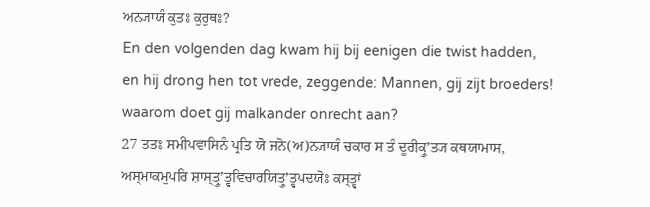ਅਨ੍ਯਾਯੰ ਕੁਤਃ ਕੁਰੁਥਃ?
En den volgenden dag kwam hij bij eenigen die twist hadden, en hij drong hen tot vrede, zeggende: Mannen, gij zijt broeders! waarom doet gij malkander onrecht aan?
27 ਤਤਃ ਸਮੀਪਵਾਸਿਨੰ ਪ੍ਰਤਿ ਯੋ ਜਨੋ(ਅ)ਨ੍ਯਾਯੰ ਚਕਾਰ ਸ ਤੰ ਦੂਰੀਕ੍ਰੁʼਤ੍ਯ ਕਥਯਾਮਾਸ, ਅਸ੍ਮਾਕਮੁਪਰਿ ਸ਼ਾਸ੍ਤ੍ਰੁʼਤ੍ਵਵਿਚਾਰਯਿਤ੍ਰੁʼਤ੍ਵਪਦਯੋਃ ਕਸ੍ਤ੍ਵਾਂ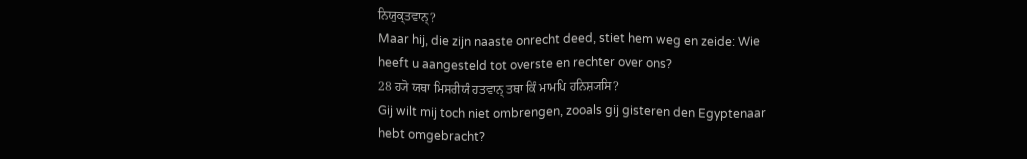ਨਿਯੁਕ੍ਤਵਾਨ੍?
Maar hij, die zijn naaste onrecht deed, stiet hem weg en zeide: Wie heeft u aangesteld tot overste en rechter over ons?
28 ਹ੍ਯੋ ਯਥਾ ਮਿਸਰੀਯੰ ਹਤਵਾਨ੍ ਤਥਾ ਕਿੰ ਮਾਮਪਿ ਹਨਿਸ਼੍ਯਸਿ?
Gij wilt mij toch niet ombrengen, zooals gij gisteren den Egyptenaar hebt omgebracht?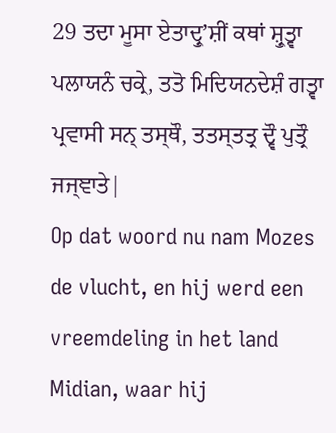29 ਤਦਾ ਮੂਸਾ ਏਤਾਦ੍ਰੁʼਸ਼ੀਂ ਕਥਾਂ ਸ਼੍ਰੁਤ੍ਵਾ ਪਲਾਯਨੰ ਚਕ੍ਰੇ, ਤਤੋ ਮਿਦਿਯਨਦੇਸ਼ੰ ਗਤ੍ਵਾ ਪ੍ਰਵਾਸੀ ਸਨ੍ ਤਸ੍ਥੌ, ਤਤਸ੍ਤਤ੍ਰ ਦ੍ਵੌ ਪੁਤ੍ਰੌ ਜਜ੍ਞਾਤੇ|
Op dat woord nu nam Mozes de vlucht, en hij werd een vreemdeling in het land Midian, waar hij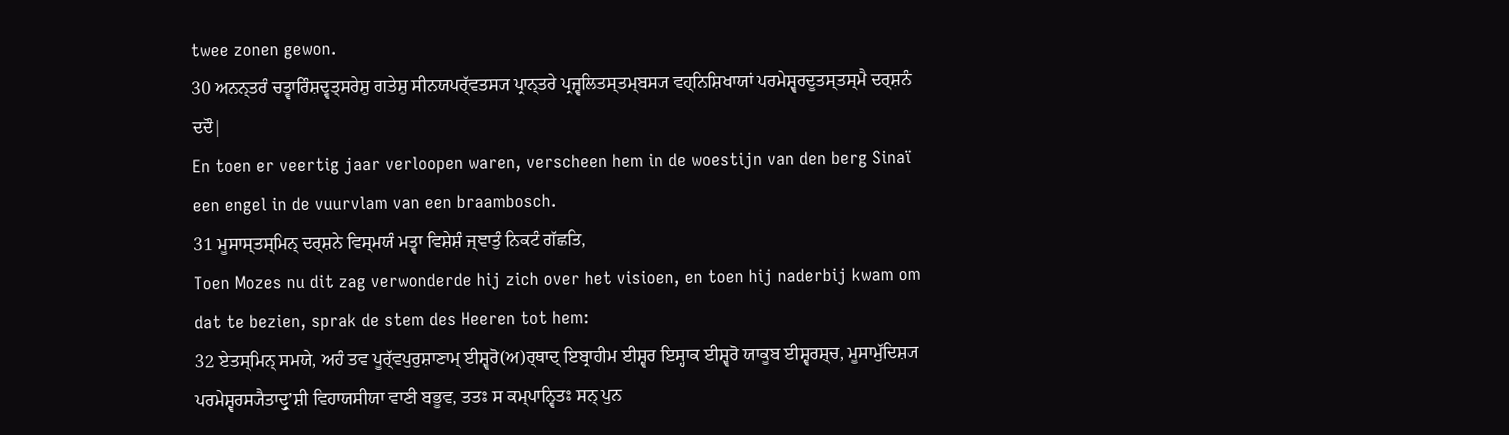twee zonen gewon.
30 ਅਨਨ੍ਤਰੰ ਚਤ੍ਵਾਰਿੰਸ਼ਦ੍ਵਤ੍ਸਰੇਸ਼ੁ ਗਤੇਸ਼ੁ ਸੀਨਯਪਰ੍ੱਵਤਸ੍ਯ ਪ੍ਰਾਨ੍ਤਰੇ ਪ੍ਰਜ੍ਵਲਿਤਸ੍ਤਮ੍ਬਸ੍ਯ ਵਹ੍ਨਿਸ਼ਿਖਾਯਾਂ ਪਰਮੇਸ਼੍ਵਰਦੂਤਸ੍ਤਸ੍ਮੈ ਦਰ੍ਸ਼ਨੰ ਦਦੌ|
En toen er veertig jaar verloopen waren, verscheen hem in de woestijn van den berg Sinaï een engel in de vuurvlam van een braambosch.
31 ਮੂਸਾਸ੍ਤਸ੍ਮਿਨ੍ ਦਰ੍ਸ਼ਨੇ ਵਿਸ੍ਮਯੰ ਮਤ੍ਵਾ ਵਿਸ਼ੇਸ਼ੰ ਜ੍ਞਾਤੁੰ ਨਿਕਟੰ ਗੱਛਤਿ,
Toen Mozes nu dit zag verwonderde hij zich over het visioen, en toen hij naderbij kwam om dat te bezien, sprak de stem des Heeren tot hem:
32 ਏਤਸ੍ਮਿਨ੍ ਸਮਯੇ, ਅਹੰ ਤਵ ਪੂਰ੍ੱਵਪੁਰੁਸ਼ਾਣਾਮ੍ ਈਸ਼੍ਵਰੋ(ਅ)ਰ੍ਥਾਦ੍ ਇਬ੍ਰਾਹੀਮ ਈਸ਼੍ਵਰ ਇਸ੍ਹਾਕ ਈਸ਼੍ਵਰੋ ਯਾਕੂਬ ਈਸ਼੍ਵਰਸ਼੍ਚ, ਮੂਸਾਮੁੱਦਿਸ਼੍ਯ ਪਰਮੇਸ਼੍ਵਰਸ੍ਯੈਤਾਦ੍ਰੁʼਸ਼ੀ ਵਿਹਾਯਸੀਯਾ ਵਾਣੀ ਬਭੂਵ, ਤਤਃ ਸ ਕਮ੍ਪਾਨ੍ਵਿਤਃ ਸਨ੍ ਪੁਨ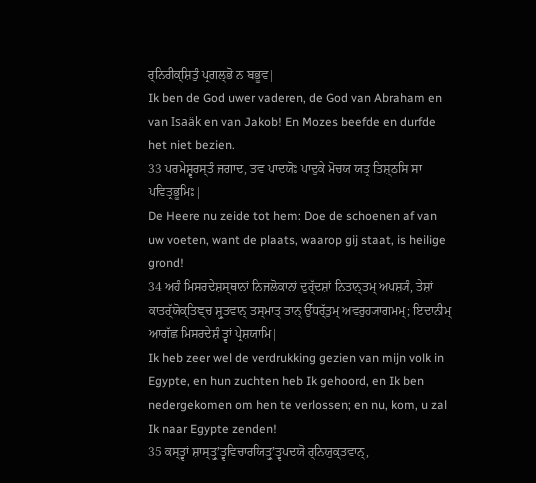ਰ੍ਨਿਰੀਕ੍ਸ਼ਿਤੁੰ ਪ੍ਰਗਲ੍ਭੋ ਨ ਬਭੂਵ|
Ik ben de God uwer vaderen, de God van Abraham en van Isaäk en van Jakob! En Mozes beefde en durfde het niet bezien.
33 ਪਰਮੇਸ਼੍ਵਰਸ੍ਤੰ ਜਗਾਦ, ਤਵ ਪਾਦਯੋਃ ਪਾਦੁਕੇ ਮੋਚਯ ਯਤ੍ਰ ਤਿਸ਼੍ਠਸਿ ਸਾ ਪਵਿਤ੍ਰਭੂਮਿਃ|
De Heere nu zeide tot hem: Doe de schoenen af van uw voeten, want de plaats, waarop gij staat, is heilige grond!
34 ਅਹੰ ਮਿਸਰਦੇਸ਼ਸ੍ਥਾਨਾਂ ਨਿਜਲੋਕਾਨਾਂ ਦੁਰ੍ੱਦਸ਼ਾਂ ਨਿਤਾਨ੍ਤਮ੍ ਅਪਸ਼੍ਯੰ, ਤੇਸ਼ਾਂ ਕਾਤਰ੍ੱਯੋਕ੍ਤਿਞ੍ਚ ਸ਼੍ਰੁਤਵਾਨ੍ ਤਸ੍ਮਾਤ੍ ਤਾਨ੍ ਉੱਧਰ੍ੱਤੁਮ੍ ਅਵਰੁਹ੍ਯਾਗਮਮ੍; ਇਦਾਨੀਮ੍ ਆਗੱਛ ਮਿਸਰਦੇਸ਼ੰ ਤ੍ਵਾਂ ਪ੍ਰੇਸ਼ਯਾਮਿ|
Ik heb zeer wel de verdrukking gezien van mijn volk in Egypte, en hun zuchten heb Ik gehoord, en Ik ben nedergekomen om hen te verlossen; en nu, kom, u zal Ik naar Egypte zenden!
35 ਕਸ੍ਤ੍ਵਾਂ ਸ਼ਾਸ੍ਤ੍ਰੁʼਤ੍ਵਵਿਚਾਰਯਿਤ੍ਰੁʼਤ੍ਵਪਦਯੋ ਰ੍ਨਿਯੁਕ੍ਤਵਾਨ੍,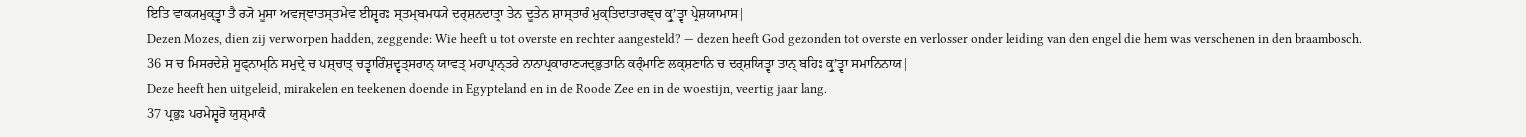ਇਤਿ ਵਾਕ੍ਯਮੁਕ੍ਤ੍ਵਾ ਤੈ ਰ੍ਯੋ ਮੂਸਾ ਅਵਜ੍ਞਾਤਸ੍ਤਮੇਵ ਈਸ਼੍ਵਰਃ ਸ੍ਤਮ੍ਬਮਧ੍ਯੇ ਦਰ੍ਸ਼ਨਦਾਤ੍ਰਾ ਤੇਨ ਦੂਤੇਨ ਸ਼ਾਸ੍ਤਾਰੰ ਮੁਕ੍ਤਿਦਾਤਾਰਞ੍ਚ ਕ੍ਰੁʼਤ੍ਵਾ ਪ੍ਰੇਸ਼ਯਾਮਾਸ|
Dezen Mozes, dien zij verworpen hadden, zeggende: Wie heeft u tot overste en rechter aangesteld? — dezen heeft God gezonden tot overste en verlosser onder leiding van den engel die hem was verschenen in den braambosch.
36 ਸ ਚ ਮਿਸਰਦੇਸ਼ੇ ਸੂਫ੍ਨਾਮ੍ਨਿ ਸਮੁਦ੍ਰੇ ਚ ਪਸ਼੍ਚਾਤ੍ ਚਤ੍ਵਾਰਿੰਸ਼ਦ੍ਵਤ੍ਸਰਾਨ੍ ਯਾਵਤ੍ ਮਹਾਪ੍ਰਾਨ੍ਤਰੇ ਨਾਨਾਪ੍ਰਕਾਰਾਣ੍ਯਦ੍ਭੁਤਾਨਿ ਕਰ੍ੰਮਾਣਿ ਲਕ੍ਸ਼ਣਾਨਿ ਚ ਦਰ੍ਸ਼ਯਿਤ੍ਵਾ ਤਾਨ੍ ਬਹਿਃ ਕ੍ਰੁʼਤ੍ਵਾ ਸਮਾਨਿਨਾਯ|
Deze heeft hen uitgeleid, mirakelen en teekenen doende in Egypteland en in de Roode Zee en in de woestijn, veertig jaar lang.
37 ਪ੍ਰਭੁਃ ਪਰਮੇਸ਼੍ਵਰੋ ਯੁਸ਼੍ਮਾਕੰ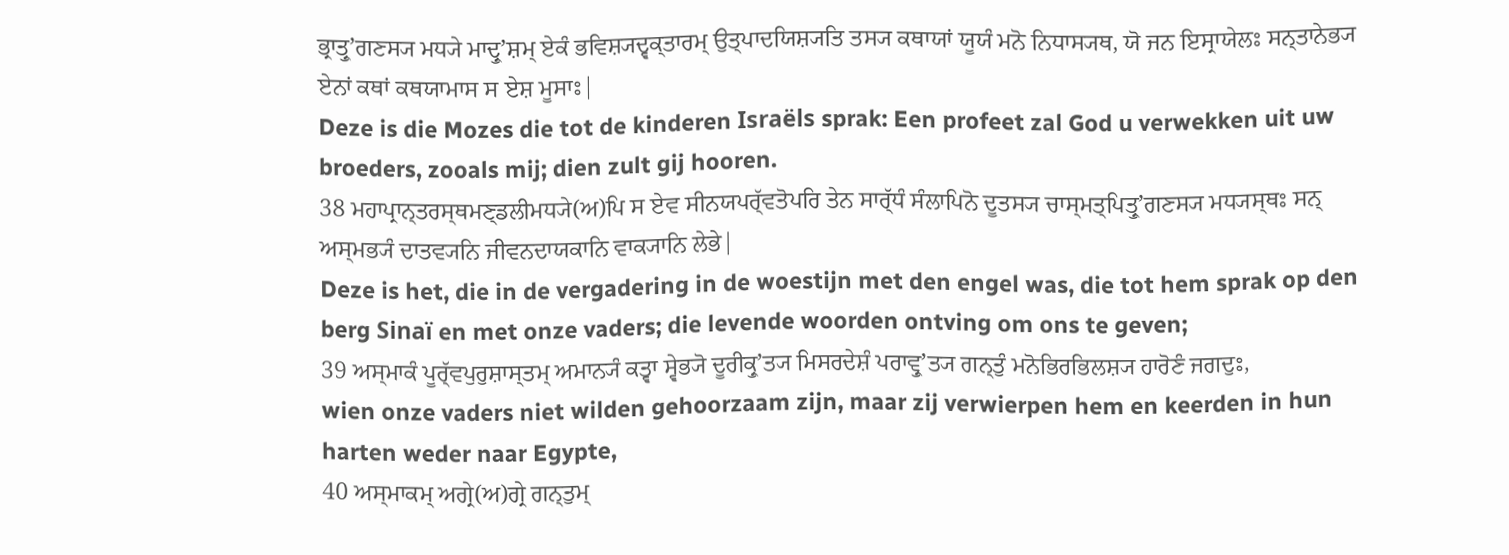ਭ੍ਰਾਤ੍ਰੁʼਗਣਸ੍ਯ ਮਧ੍ਯੇ ਮਾਦ੍ਰੁʼਸ਼ਮ੍ ਏਕੰ ਭਵਿਸ਼੍ਯਦ੍ਵਕ੍ਤਾਰਮ੍ ਉਤ੍ਪਾਦਯਿਸ਼੍ਯਤਿ ਤਸ੍ਯ ਕਥਾਯਾਂ ਯੂਯੰ ਮਨੋ ਨਿਧਾਸ੍ਯਥ, ਯੋ ਜਨ ਇਸ੍ਰਾਯੇਲਃ ਸਨ੍ਤਾਨੇਭ੍ਯ ਏਨਾਂ ਕਥਾਂ ਕਥਯਾਮਾਸ ਸ ਏਸ਼ ਮੂਸਾਃ|
Deze is die Mozes die tot de kinderen Israëls sprak: Een profeet zal God u verwekken uit uw broeders, zooals mij; dien zult gij hooren.
38 ਮਹਾਪ੍ਰਾਨ੍ਤਰਸ੍ਥਮਣ੍ਡਲੀਮਧ੍ਯੇ(ਅ)ਪਿ ਸ ਏਵ ਸੀਨਯਪਰ੍ੱਵਤੋਪਰਿ ਤੇਨ ਸਾਰ੍ੱਧੰ ਸੰਲਾਪਿਨੋ ਦੂਤਸ੍ਯ ਚਾਸ੍ਮਤ੍ਪਿਤ੍ਰੁʼਗਣਸ੍ਯ ਮਧ੍ਯਸ੍ਥਃ ਸਨ੍ ਅਸ੍ਮਭ੍ਯੰ ਦਾਤਵ੍ਯਨਿ ਜੀਵਨਦਾਯਕਾਨਿ ਵਾਕ੍ਯਾਨਿ ਲੇਭੇ|
Deze is het, die in de vergadering in de woestijn met den engel was, die tot hem sprak op den berg Sinaï en met onze vaders; die levende woorden ontving om ons te geven;
39 ਅਸ੍ਮਾਕੰ ਪੂਰ੍ੱਵਪੁਰੁਸ਼ਾਸ੍ਤਮ੍ ਅਮਾਨ੍ਯੰ ਕਤ੍ਵਾ ਸ੍ਵੇਭ੍ਯੋ ਦੂਰੀਕ੍ਰੁʼਤ੍ਯ ਮਿਸਰਦੇਸ਼ੰ ਪਰਾਵ੍ਰੁʼਤ੍ਯ ਗਨ੍ਤੁੰ ਮਨੋਭਿਰਭਿਲਸ਼੍ਯ ਹਾਰੋਣੰ ਜਗਦੁਃ,
wien onze vaders niet wilden gehoorzaam zijn, maar zij verwierpen hem en keerden in hun harten weder naar Egypte,
40 ਅਸ੍ਮਾਕਮ੍ ਅਗ੍ਰੇ(ਅ)ਗ੍ਰੇ ਗਨ੍ਤੁਮ੍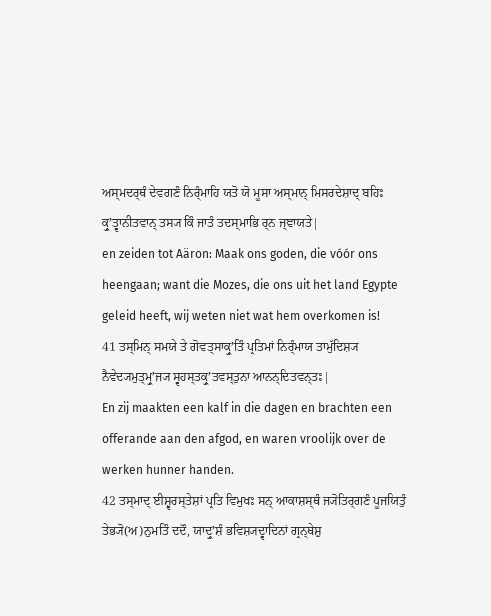ਅਸ੍ਮਦਰ੍ਥੰ ਦੇਵਗਣੰ ਨਿਰ੍ੰਮਾਹਿ ਯਤੋ ਯੋ ਮੂਸਾ ਅਸ੍ਮਾਨ੍ ਮਿਸਰਦੇਸ਼ਾਦ੍ ਬਹਿਃ ਕ੍ਰੁʼਤ੍ਵਾਨੀਤਵਾਨ੍ ਤਸ੍ਯ ਕਿੰ ਜਾਤੰ ਤਦਸ੍ਮਾਭਿ ਰ੍ਨ ਜ੍ਞਾਯਤੇ|
en zeiden tot Aäron: Maak ons goden, die vóór ons heengaan; want die Mozes, die ons uit het land Egypte geleid heeft, wij weten niet wat hem overkomen is!
41 ਤਸ੍ਮਿਨ੍ ਸਮਯੇ ਤੇ ਗੋਵਤ੍ਸਾਕ੍ਰੁʼਤਿੰ ਪ੍ਰਤਿਮਾਂ ਨਿਰ੍ੰਮਾਯ ਤਾਮੁੱਦਿਸ਼੍ਯ ਨੈਵੇਦ੍ਯਮੁਤ੍ਮ੍ਰੁʼਜ੍ਯ ਸ੍ਵਹਸ੍ਤਕ੍ਰੁʼਤਵਸ੍ਤੁਨਾ ਆਨਨ੍ਦਿਤਵਨ੍ਤਃ|
En zij maakten een kalf in die dagen en brachten een offerande aan den afgod, en waren vroolijk over de werken hunner handen.
42 ਤਸ੍ਮਾਦ੍ ਈਸ਼੍ਵਰਸ੍ਤੇਸ਼ਾਂ ਪ੍ਰਤਿ ਵਿਮੁਖਃ ਸਨ੍ ਆਕਾਸ਼ਸ੍ਥੰ ਜ੍ਯੋਤਿਰ੍ਗਣੰ ਪੂਜਯਿਤੁੰ ਤੇਭ੍ਯੋ(ਅ)ਨੁਮਤਿੰ ਦਦੌ, ਯਾਦ੍ਰੁʼਸ਼ੰ ਭਵਿਸ਼੍ਯਦ੍ਵਾਦਿਨਾਂ ਗ੍ਰਨ੍ਥੇਸ਼ੁ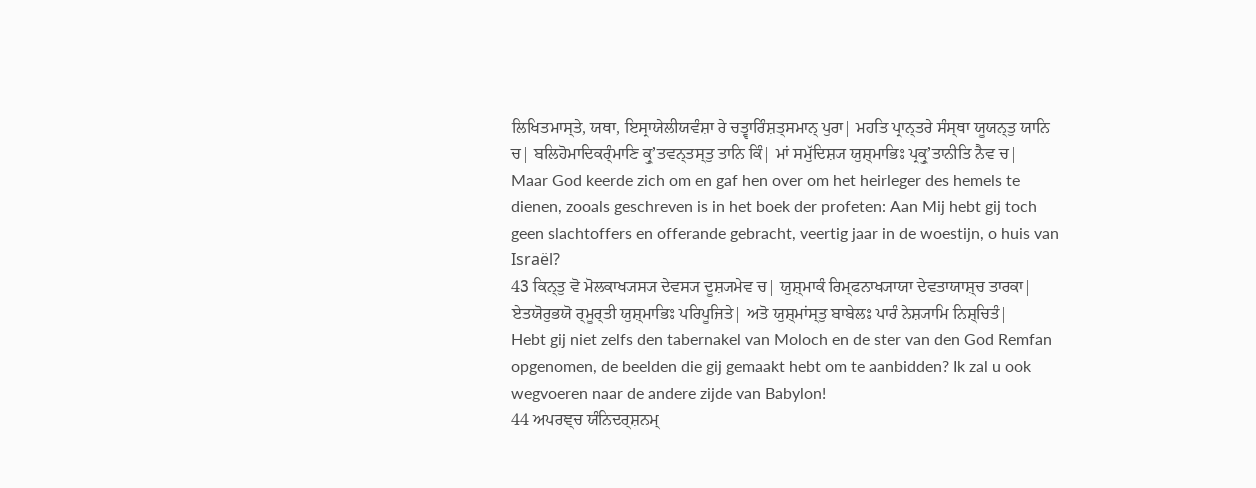ਲਿਖਿਤਮਾਸ੍ਤੇ, ਯਥਾ, ਇਸ੍ਰਾਯੇਲੀਯਵੰਸ਼ਾ ਰੇ ਚਤ੍ਵਾਰਿੰਸ਼ਤ੍ਸਮਾਨ੍ ਪੁਰਾ| ਮਹਤਿ ਪ੍ਰਾਨ੍ਤਰੇ ਸੰਸ੍ਥਾ ਯੂਯਨ੍ਤੁ ਯਾਨਿ ਚ| ਬਲਿਹੋਮਾਦਿਕਰ੍ੰਮਾਣਿ ਕ੍ਰੁʼਤਵਨ੍ਤਸ੍ਤੁ ਤਾਨਿ ਕਿੰ| ਮਾਂ ਸਮੁੱਦਿਸ਼੍ਯ ਯੁਸ਼੍ਮਾਭਿਃ ਪ੍ਰਕ੍ਰੁʼਤਾਨੀਤਿ ਨੈਵ ਚ|
Maar God keerde zich om en gaf hen over om het heirleger des hemels te dienen, zooals geschreven is in het boek der profeten: Aan Mij hebt gij toch geen slachtoffers en offerande gebracht, veertig jaar in de woestijn, o huis van Israël?
43 ਕਿਨ੍ਤੁ ਵੋ ਮੋਲਕਾਖ੍ਯਸ੍ਯ ਦੇਵਸ੍ਯ ਦੂਸ਼੍ਯਮੇਵ ਚ| ਯੁਸ਼੍ਮਾਕੰ ਰਿਮ੍ਫਨਾਖ੍ਯਾਯਾ ਦੇਵਤਾਯਾਸ਼੍ਚ ਤਾਰਕਾ| ਏਤਯੋਰੁਭਯੋ ਰ੍ਮੂਰ੍ਤੀ ਯੁਸ਼੍ਮਾਭਿਃ ਪਰਿਪੂਜਿਤੇ| ਅਤੋ ਯੁਸ਼੍ਮਾਂਸ੍ਤੁ ਬਾਬੇਲਃ ਪਾਰੰ ਨੇਸ਼੍ਯਾਮਿ ਨਿਸ਼੍ਚਿਤੰ|
Hebt gij niet zelfs den tabernakel van Moloch en de ster van den God Remfan opgenomen, de beelden die gij gemaakt hebt om te aanbidden? Ik zal u ook wegvoeren naar de andere zijde van Babylon!
44 ਅਪਰਞ੍ਚ ਯੰਨਿਦਰ੍ਸ਼ਨਮ੍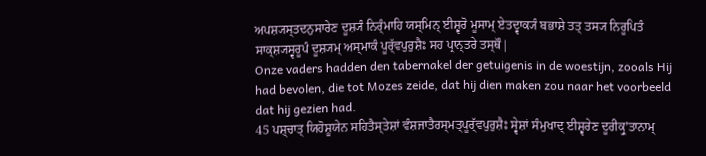ਅਪਸ਼੍ਯਸ੍ਤਦਨੁਸਾਰੇਣ ਦੂਸ਼੍ਯੰ ਨਿਰ੍ੰਮਾਹਿ ਯਸ੍ਮਿਨ੍ ਈਸ਼੍ਵਰੋ ਮੂਸਾਮ੍ ਏਤਦ੍ਵਾਕ੍ਯੰ ਬਭਾਸ਼ੇ ਤਤ੍ ਤਸ੍ਯ ਨਿਰੂਪਿਤੰ ਸਾਕ੍ਸ਼੍ਯਸ੍ਵਰੂਪੰ ਦੂਸ਼੍ਯਮ੍ ਅਸ੍ਮਾਕੰ ਪੂਰ੍ੱਵਪੁਰੁਸ਼ੈਃ ਸਹ ਪ੍ਰਾਨ੍ਤਰੇ ਤਸ੍ਥੌ|
Onze vaders hadden den tabernakel der getuigenis in de woestijn, zooals Hij had bevolen, die tot Mozes zeide, dat hij dien maken zou naar het voorbeeld dat hij gezien had.
45 ਪਸ਼੍ਚਾਤ੍ ਯਿਹੋਸ਼ੂਯੇਨ ਸਹਿਤੈਸ੍ਤੇਸ਼ਾਂ ਵੰਸ਼ਜਾਤੈਰਸ੍ਮਤ੍ਪੂਰ੍ੱਵਪੁਰੁਸ਼ੈਃ ਸ੍ਵੇਸ਼ਾਂ ਸੰਮੁਖਾਦ੍ ਈਸ਼੍ਵਰੇਣ ਦੂਰੀਕ੍ਰੁʼਤਾਨਾਮ੍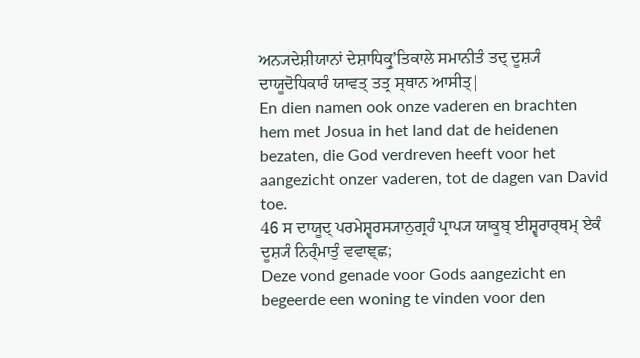ਅਨ੍ਯਦੇਸ਼ੀਯਾਨਾਂ ਦੇਸ਼ਾਧਿਕ੍ਰੁʼਤਿਕਾਲੇ ਸਮਾਨੀਤੰ ਤਦ੍ ਦੂਸ਼੍ਯੰ ਦਾਯੂਦੋਧਿਕਾਰੰ ਯਾਵਤ੍ ਤਤ੍ਰ ਸ੍ਥਾਨ ਆਸੀਤ੍|
En dien namen ook onze vaderen en brachten hem met Josua in het land dat de heidenen bezaten, die God verdreven heeft voor het aangezicht onzer vaderen, tot de dagen van David toe.
46 ਸ ਦਾਯੂਦ੍ ਪਰਮੇਸ਼੍ਵਰਸ੍ਯਾਨੁਗ੍ਰਹੰ ਪ੍ਰਾਪ੍ਯ ਯਾਕੂਬ੍ ਈਸ਼੍ਵਰਾਰ੍ਥਮ੍ ਏਕੰ ਦੂਸ਼੍ਯੰ ਨਿਰ੍ੰਮਾਤੁੰ ਵਵਾਞ੍ਛ;
Deze vond genade voor Gods aangezicht en begeerde een woning te vinden voor den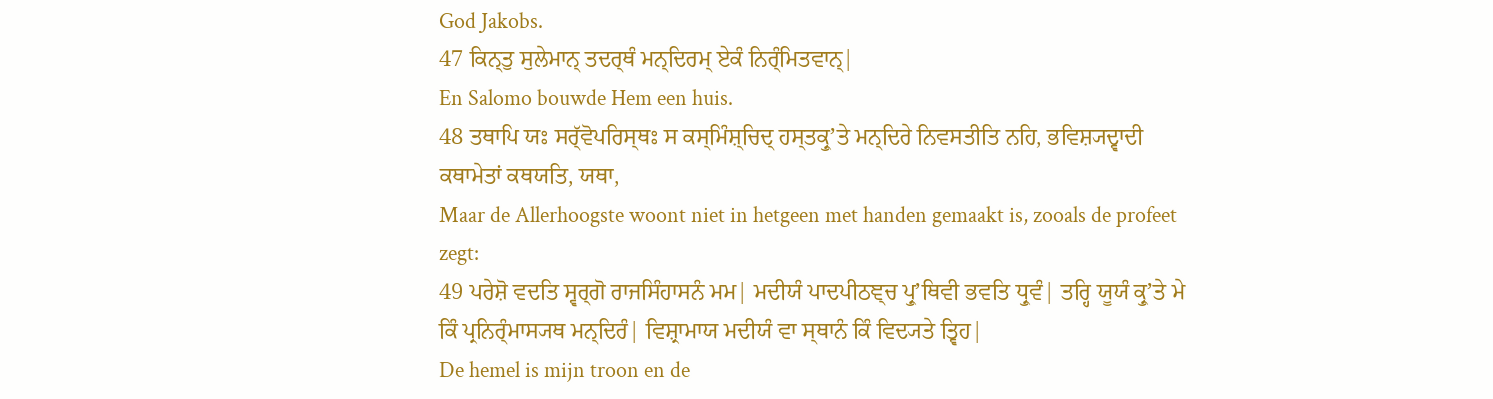God Jakobs.
47 ਕਿਨ੍ਤੁ ਸੁਲੇਮਾਨ੍ ਤਦਰ੍ਥੰ ਮਨ੍ਦਿਰਮ੍ ਏਕੰ ਨਿਰ੍ੰਮਿਤਵਾਨ੍|
En Salomo bouwde Hem een huis.
48 ਤਥਾਪਿ ਯਃ ਸਰ੍ੱਵੋਪਰਿਸ੍ਥਃ ਸ ਕਸ੍ਮਿੰਸ਼੍ਚਿਦ੍ ਹਸ੍ਤਕ੍ਰੁʼਤੇ ਮਨ੍ਦਿਰੇ ਨਿਵਸਤੀਤਿ ਨਹਿ, ਭਵਿਸ਼੍ਯਦ੍ਵਾਦੀ ਕਥਾਮੇਤਾਂ ਕਥਯਤਿ, ਯਥਾ,
Maar de Allerhoogste woont niet in hetgeen met handen gemaakt is, zooals de profeet zegt:
49 ਪਰੇਸ਼ੋ ਵਦਤਿ ਸ੍ਵਰ੍ਗੋ ਰਾਜਸਿੰਹਾਸਨੰ ਮਮ| ਮਦੀਯੰ ਪਾਦਪੀਠਞ੍ਚ ਪ੍ਰੁʼਥਿਵੀ ਭਵਤਿ ਧ੍ਰੁਵੰ| ਤਰ੍ਹਿ ਯੂਯੰ ਕ੍ਰੁʼਤੇ ਮੇ ਕਿੰ ਪ੍ਰਨਿਰ੍ੰਮਾਸ੍ਯਥ ਮਨ੍ਦਿਰੰ| ਵਿਸ਼੍ਰਾਮਾਯ ਮਦੀਯੰ ਵਾ ਸ੍ਥਾਨੰ ਕਿੰ ਵਿਦ੍ਯਤੇ ਤ੍ਵਿਹ|
De hemel is mijn troon en de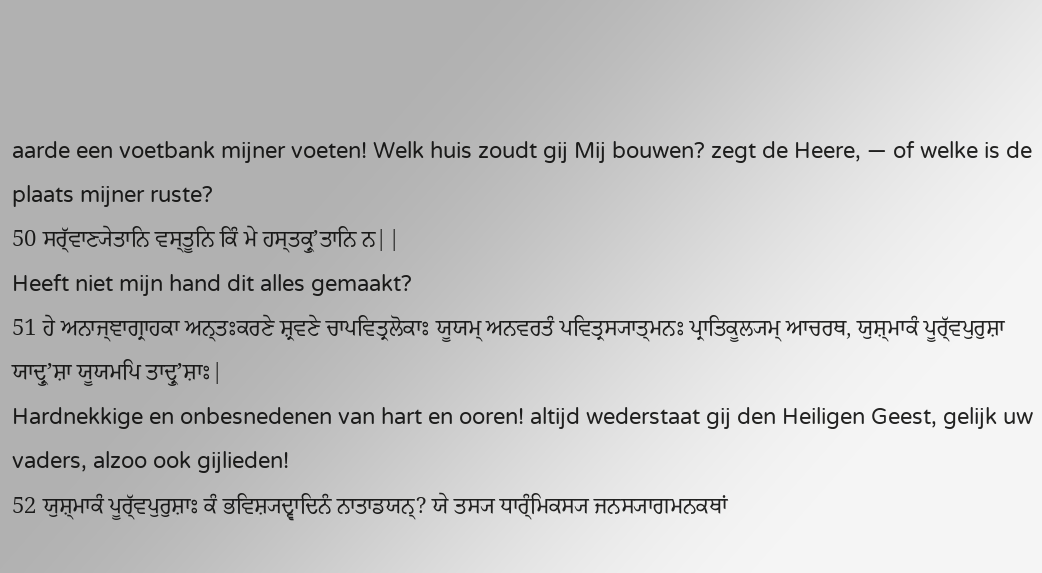aarde een voetbank mijner voeten! Welk huis zoudt gij Mij bouwen? zegt de Heere, — of welke is de plaats mijner ruste?
50 ਸਰ੍ੱਵਾਣ੍ਯੇਤਾਨਿ ਵਸ੍ਤੂਨਿ ਕਿੰ ਮੇ ਹਸ੍ਤਕ੍ਰੁʼਤਾਨਿ ਨ||
Heeft niet mijn hand dit alles gemaakt?
51 ਹੇ ਅਨਾਜ੍ਞਾਗ੍ਰਾਹਕਾ ਅਨ੍ਤਃਕਰਣੇ ਸ਼੍ਰਵਣੇ ਚਾਪਵਿਤ੍ਰਲੋਕਾਃ ਯੂਯਮ੍ ਅਨਵਰਤੰ ਪਵਿਤ੍ਰਸ੍ਯਾਤ੍ਮਨਃ ਪ੍ਰਾਤਿਕੂਲ੍ਯਮ੍ ਆਚਰਥ, ਯੁਸ਼੍ਮਾਕੰ ਪੂਰ੍ੱਵਪੁਰੁਸ਼ਾ ਯਾਦ੍ਰੁʼਸ਼ਾ ਯੂਯਮਪਿ ਤਾਦ੍ਰੁʼਸ਼ਾਃ|
Hardnekkige en onbesnedenen van hart en ooren! altijd wederstaat gij den Heiligen Geest, gelijk uw vaders, alzoo ook gijlieden!
52 ਯੁਸ਼੍ਮਾਕੰ ਪੂਰ੍ੱਵਪੁਰੁਸ਼ਾਃ ਕੰ ਭਵਿਸ਼੍ਯਦ੍ਵਾਦਿਨੰ ਨਾਤਾਡਯਨ੍? ਯੇ ਤਸ੍ਯ ਧਾਰ੍ੰਮਿਕਸ੍ਯ ਜਨਸ੍ਯਾਗਮਨਕਥਾਂ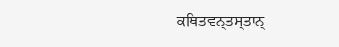ਕਥਿਤਵਨ੍ਤਸ੍ਤਾਨ੍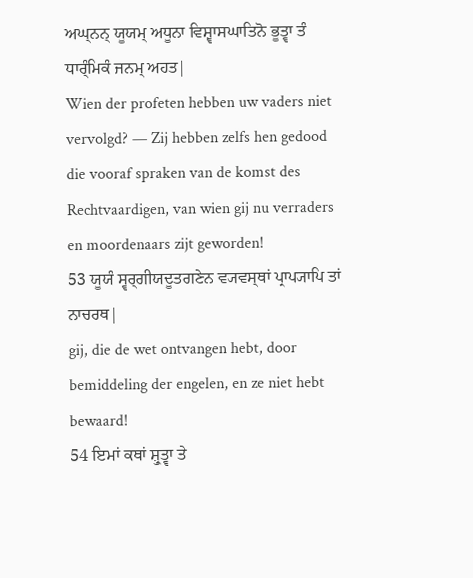ਅਘ੍ਨਨ੍ ਯੂਯਮ੍ ਅਧੂਨਾ ਵਿਸ਼੍ਵਾਸਘਾਤਿਨੋ ਭੂਤ੍ਵਾ ਤੰ ਧਾਰ੍ੰਮਿਕੰ ਜਨਮ੍ ਅਹਤ|
Wien der profeten hebben uw vaders niet vervolgd? — Zij hebben zelfs hen gedood die vooraf spraken van de komst des Rechtvaardigen, van wien gij nu verraders en moordenaars zijt geworden!
53 ਯੂਯੰ ਸ੍ਵਰ੍ਗੀਯਦੂਤਗਣੇਨ ਵ੍ਯਵਸ੍ਥਾਂ ਪ੍ਰਾਪ੍ਯਾਪਿ ਤਾਂ ਨਾਚਰਥ|
gij, die de wet ontvangen hebt, door bemiddeling der engelen, en ze niet hebt bewaard!
54 ਇਮਾਂ ਕਥਾਂ ਸ਼੍ਰੁਤ੍ਵਾ ਤੇ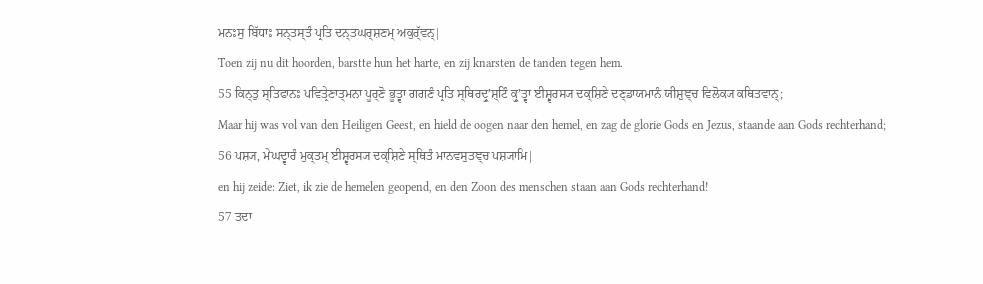ਮਨਃਸੁ ਬਿੱਧਾਃ ਸਨ੍ਤਸ੍ਤੰ ਪ੍ਰਤਿ ਦਨ੍ਤਘਰ੍ਸ਼ਣਮ੍ ਅਕੁਰ੍ੱਵਨ੍|
Toen zij nu dit hoorden, barstte hun het harte, en zij knarsten de tanden tegen hem.
55 ਕਿਨ੍ਤੁ ਸ੍ਤਿਫਾਨਃ ਪਵਿਤ੍ਰੇਣਾਤ੍ਮਨਾ ਪੂਰ੍ਣੋ ਭੂਤ੍ਵਾ ਗਗਣੰ ਪ੍ਰਤਿ ਸ੍ਥਿਰਦ੍ਰੁʼਸ਼੍ਟਿੰ ਕ੍ਰੁʼਤ੍ਵਾ ਈਸ਼੍ਵਰਸ੍ਯ ਦਕ੍ਸ਼ਿਣੇ ਦਣ੍ਡਾਯਮਾਨੰ ਯੀਸ਼ੁਞ੍ਚ ਵਿਲੋਕ੍ਯ ਕਥਿਤਵਾਨ੍;
Maar hij was vol van den Heiligen Geest, en hield de oogen naar den hemel, en zag de glorie Gods en Jezus, staande aan Gods rechterhand;
56 ਪਸ਼੍ਯ, ਮੇਘਦ੍ਵਾਰੰ ਮੁਕ੍ਤਮ੍ ਈਸ਼੍ਵਰਸ੍ਯ ਦਕ੍ਸ਼ਿਣੇ ਸ੍ਥਿਤੰ ਮਾਨਵਸੁਤਞ੍ਚ ਪਸ਼੍ਯਾਮਿ|
en hij zeide: Ziet, ik zie de hemelen geopend, en den Zoon des menschen staan aan Gods rechterhand!
57 ਤਦਾ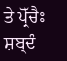ਤੇ ਪ੍ਰੋੱਚੈਃ ਸ਼ਬ੍ਦੰ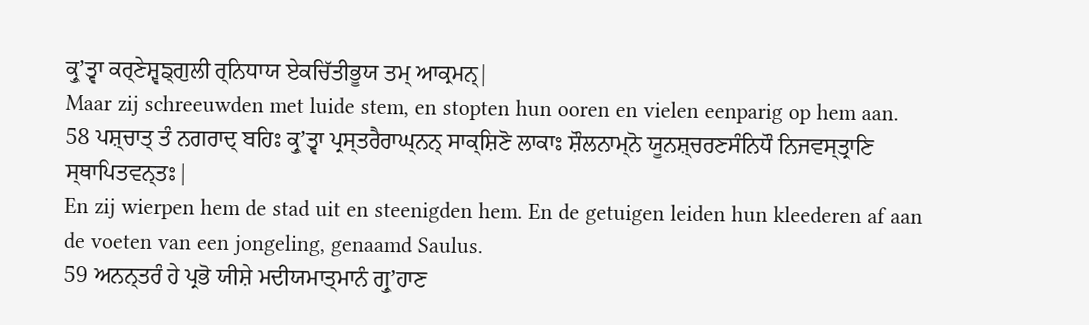ਕ੍ਰੁʼਤ੍ਵਾ ਕਰ੍ਣੇਸ਼੍ਵਙ੍ਗੁਲੀ ਰ੍ਨਿਧਾਯ ਏਕਚਿੱਤੀਭੂਯ ਤਮ੍ ਆਕ੍ਰਮਨ੍|
Maar zij schreeuwden met luide stem, en stopten hun ooren en vielen eenparig op hem aan.
58 ਪਸ਼੍ਚਾਤ੍ ਤੰ ਨਗਰਾਦ੍ ਬਹਿਃ ਕ੍ਰੁʼਤ੍ਵਾ ਪ੍ਰਸ੍ਤਰੈਰਾਘ੍ਨਨ੍ ਸਾਕ੍ਸ਼ਿਣੋ ਲਾਕਾਃ ਸ਼ੌਲਨਾਮ੍ਨੋ ਯੂਨਸ਼੍ਚਰਣਸੰਨਿਧੌ ਨਿਜਵਸ੍ਤ੍ਰਾਣਿ ਸ੍ਥਾਪਿਤਵਨ੍ਤਃ|
En zij wierpen hem de stad uit en steenigden hem. En de getuigen leiden hun kleederen af aan de voeten van een jongeling, genaamd Saulus.
59 ਅਨਨ੍ਤਰੰ ਹੇ ਪ੍ਰਭੋ ਯੀਸ਼ੇ ਮਦੀਯਮਾਤ੍ਮਾਨੰ ਗ੍ਰੁʼਹਾਣ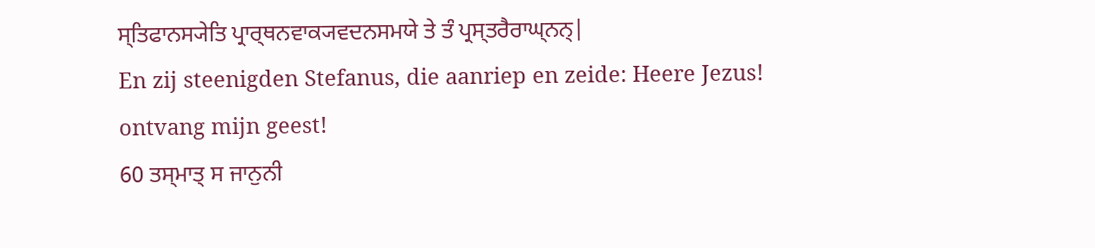ਸ੍ਤਿਫਾਨਸ੍ਯੇਤਿ ਪ੍ਰਾਰ੍ਥਨਵਾਕ੍ਯਵਦਨਸਮਯੇ ਤੇ ਤੰ ਪ੍ਰਸ੍ਤਰੈਰਾਘ੍ਨਨ੍|
En zij steenigden Stefanus, die aanriep en zeide: Heere Jezus! ontvang mijn geest!
60 ਤਸ੍ਮਾਤ੍ ਸ ਜਾਨੁਨੀ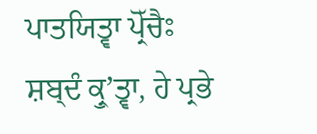ਪਾਤਯਿਤ੍ਵਾ ਪ੍ਰੋੱਚੈਃ ਸ਼ਬ੍ਦੰ ਕ੍ਰੁʼਤ੍ਵਾ, ਹੇ ਪ੍ਰਭੇ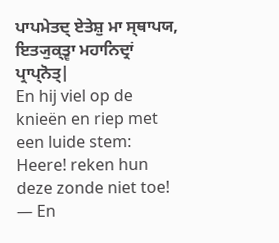ਪਾਪਮੇਤਦ੍ ਏਤੇਸ਼ੁ ਮਾ ਸ੍ਥਾਪਯ, ਇਤ੍ਯੁਕ੍ਤ੍ਵਾ ਮਹਾਨਿਦ੍ਰਾਂ ਪ੍ਰਾਪ੍ਨੋਤ੍|
En hij viel op de knieën en riep met een luide stem: Heere! reken hun deze zonde niet toe! — En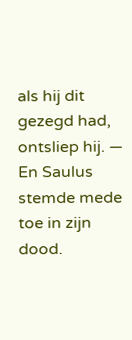als hij dit gezegd had, ontsliep hij. — En Saulus stemde mede toe in zijn dood.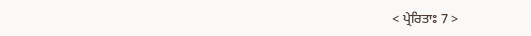< ਪ੍ਰੇਰਿਤਾਃ 7 >